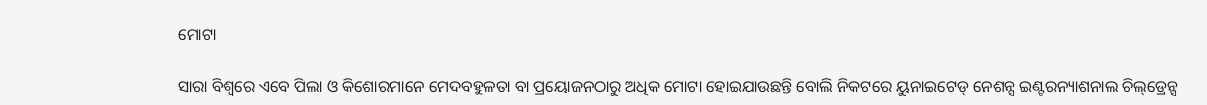ମୋଟା

ସାରା ବିଶ୍ୱରେ ଏବେ ପିଲା ଓ କିଶୋରମାନେ ମେଦବହୁଳତା ବା ପ୍ରୟୋଜନଠାରୁ ଅଧିକ ମୋଟା ହୋଇଯାଉଛନ୍ତି ବୋଲି ନିକଟରେ ୟୁନାଇଟେଡ୍‌ ନେଶନ୍ସ ଇଣ୍ଟରନ୍ୟାଶନାଲ ଚିଲ୍‌ଡ୍ରେନ୍ସ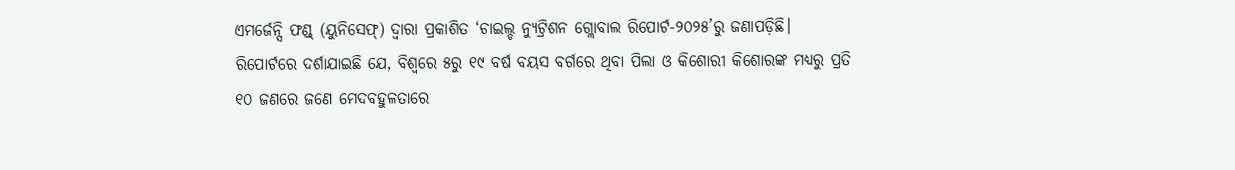ଏମର୍ଜେନ୍ସି ଫଣ୍ଡ୍‌ (ୟୁନିସେଫ୍‌) ଦ୍ୱାରା ପ୍ରକାଶିତ ‘ଚାଇଲ୍ଡ ନ୍ୟୁଟ୍ରିଶନ ଗ୍ଲୋବାଲ ରିପୋର୍ଟ-୨୦୨୫’ରୁ ଜଣାପଡ଼ିଛି। ରିପୋର୍ଟରେ ଦର୍ଶାଯାଇଛି ଯେ, ବିଶ୍ୱରେ ୫ରୁ ୧୯ ବର୍ଷ ବୟସ ବର୍ଗରେ ଥିବା ପିଲା ଓ କିଶୋରୀ କିଶୋରଙ୍କ ମଧ୍ୟରୁ ପ୍ରତି ୧୦ ଜଣରେ ଜଣେ ମେଦବହୁଳତାରେ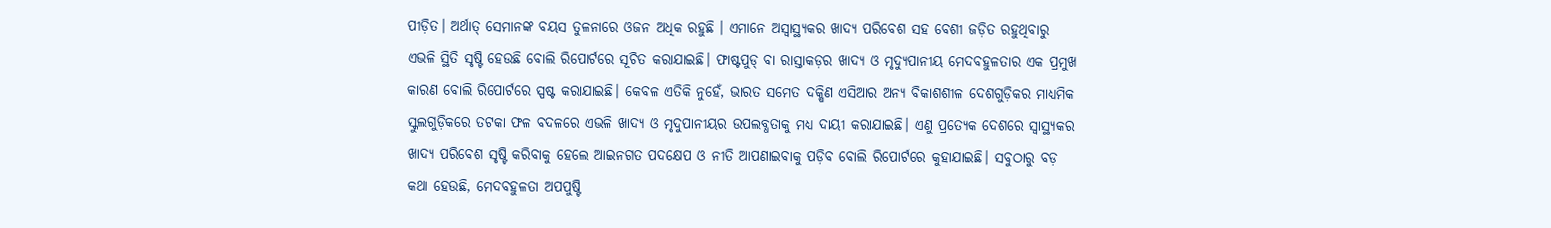ପୀଡ଼ିତ। ଅର୍ଥାତ୍‌ ସେମାନଙ୍କ ବୟସ ତୁଳନାରେ ଓଜନ ଅଧିକ ରହୁଛି । ଏମାନେ ଅସ୍ବାସ୍ଥ୍ୟକର ଖାଦ୍ୟ ପରିବେଶ ସହ ବେଶୀ ଜଡ଼ିତ ରହୁଥିବାରୁ ଏଭଳି ସ୍ଥିତି ସୃଷ୍ଟି ହେଉଛି ବୋଲି ରିପୋର୍ଟରେ ସୂଚିତ କରାଯାଇଛି। ଫାଷ୍ଟପୁଡ୍‌ ବା ରାସ୍ତାକଡ଼ର ଖାଦ୍ୟ ଓ ମୃଦ୍ୟୁପାନୀୟ ମେଦବହୁଳତାର ଏକ ପ୍ରମୁଖ କାରଣ ବୋଲି ରିପୋର୍ଟରେ ସ୍ପଷ୍ଟ କରାଯାଇଛି। କେବଳ ଏତିକି ନୁହେଁ, ଭାରତ ସମେତ ଦକ୍ଷିଣ ଏସିଆର ଅନ୍ୟ ବିକାଶଶୀଳ ଦେଶଗୁଡ଼ିକର ମାଧ୍ୟମିକ ସ୍କୁଲଗୁଡ଼ିକରେ ତଟକା ଫଳ ବଦଳରେ ଏଭଳି ଖାଦ୍ୟ ଓ ମୃଦୁପାନୀୟର ଉପଲବ୍ଧତାକୁ ମଧ୍ୟ ଦାୟୀ କରାଯାଇଛି। ଏଣୁ ପ୍ରତ୍ୟେକ ଦେଶରେ ସ୍ବାସ୍ଥ୍ୟକର ଖାଦ୍ୟ ପରିବେଶ ସୃଷ୍ଟି କରିବାକୁ ହେଲେ ଆଇନଗତ ପଦକ୍ଷେପ ଓ ନୀତି ଆପଣାଇବାକୁ ପଡ଼ିବ ବୋଲି ରିପୋର୍ଟରେ କୁହାଯାଇଛି। ସବୁଠାରୁ ବଡ଼ କଥା ହେଉଛି, ମେଦବହୁଳତା ଅପପୁଷ୍ଟି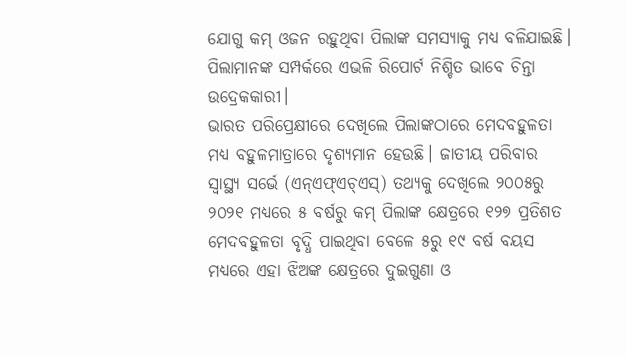ଯୋଗୁ କମ୍‌ ଓଜନ ରହୁଥିବା ପିଲାଙ୍କ ସମସ୍ୟାକୁ ମଧ୍ୟ ବଳିଯାଇଛି। ପିଲାମାନଙ୍କ ସମ୍ପର୍କରେ ଏଭଳି ରିପୋର୍ଟ ନିଶ୍ଚିତ ଭାବେ ଚିନ୍ତା ଉଦ୍ରେକକାରୀ।
ଭାରତ ପରିପ୍ରେକ୍ଷୀରେ ଦେଖିଲେ ପିଲାଙ୍କଠାରେ ମେଦବହୁଳତା ମଧ୍ୟ ବହୁଳମାତ୍ରାରେ ଦୃଶ୍ୟମାନ ହେଉଛି। ଜାତୀୟ ପରିବାର ସ୍ବାସ୍ଥ୍ୟ ସର୍ଭେ (ଏନ୍‌ଏଫ୍‌ଏଚ୍‌ଏସ୍‌) ତଥ୍ୟକୁ ଦେଖିଲେ ୨୦୦୫ରୁ ୨୦୨୧ ମଧ୍ୟରେ ୫ ବର୍ଷରୁ କମ୍‌ ପିଲାଙ୍କ କ୍ଷେତ୍ରରେ ୧୨୭ ପ୍ରତିଶତ ମେଦବହୁଳତା ବୃଦ୍ଧି ପାଇଥିବା ବେଳେ ୫ରୁ ୧୯ ବର୍ଷ ବୟସ ମଧ୍ୟରେ ଏହା ଝିଅଙ୍କ କ୍ଷେତ୍ରରେ ଦୁଇଗୁଣା ଓ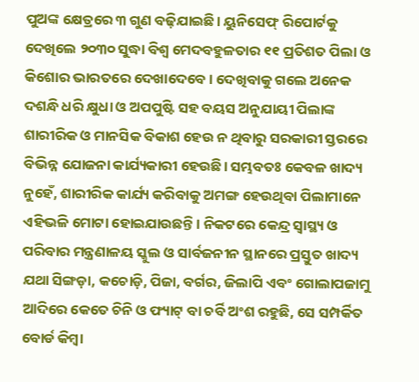ପୁଅଙ୍କ କ୍ଷେତ୍ରରେ ୩ ଗୁଣ ବଢ଼ିଯାଇଛି। ୟୁନିସେଫ୍‌ ରିପୋର୍ଟକୁ ଦେଖିଲେ ୨୦୩୦ ସୁଦ୍ଧା ବିଶ୍ୱ ମେଦବହୁଳତାର ୧୧ ପ୍ରତିଶତ ପିଲା ଓ କିଶୋର ଭାରତରେ ଦେଖାଦେବେ। ଦେଖିବାକୁ ଗଲେ ଅନେକ ଦଶନ୍ଧି ଧରି କ୍ଷୁଧା ଓ ଅପପୁଷ୍ଟି ସହ ବୟସ ଅନୁଯାୟୀ ପିଲାଙ୍କ ଶାରୀରିକ ଓ ମାନସିକ ବିକାଶ ହେଉ ନ ଥିବାରୁ ସରକାରୀ ସ୍ତରରେ ବିଭିନ୍ନ ଯୋଜନା କାର୍ଯ୍ୟକାରୀ ହେଉଛି। ସମ୍ଭବତଃ କେବଳ ଖାଦ୍ୟ ନୁହେଁ, ଶାରୀରିକ କାର୍ଯ୍ୟ କରିବାକୁ ଅମଙ୍ଗ ହେଉଥିବା ପିଲାମାନେ ଏହିଭଳି ମୋଟା ହୋଇଯାଉଛନ୍ତି। ନିକଟରେ କେନ୍ଦ୍ର ସ୍ବାସ୍ଥ୍ୟ ଓ ପରିବାର ମନ୍ତ୍ରଣାଳୟ ସ୍କୁଲ ଓ ସାର୍ବଜନୀନ ସ୍ଥାନରେ ପ୍ରସ୍ତୁତ ଖାଦ୍ୟ ଯଥା ସିଙ୍ଗଡ଼ା, କଚୋଡ଼ି, ପିଜା, ବର୍ଗର, ଜିଲାପି ଏବଂ ଗୋଲାପଜାମୁ ଆଦିରେ କେତେ ଚିନି ଓ ଫ୍ୟାଟ୍‌ ବା ଚର୍ବି ଅଂଶ ରହୁଛି, ସେ ସମ୍ପର୍କିତ ବୋର୍ଡ କିମ୍ବା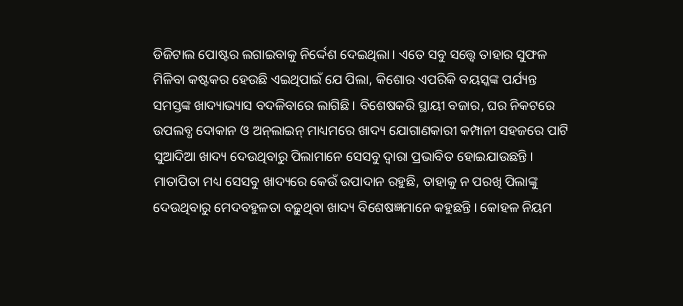ଡିଜିଟାଲ ପୋଷ୍ଟର ଲଗାଇବାକୁ ନିର୍ଦ୍ଦେଶ ଦେଇଥିଲା। ଏତେ ସବୁ ସତ୍ତ୍ୱେ ତାହାର ସୁଫଳ ମିଳିବା କଷ୍ଟକର ହେଉଛି ଏଇଥିପାଇଁ ଯେ ପିଲା, କିଶୋର ଏପରିକି ବୟସ୍କଙ୍କ ପର୍ଯ୍ୟନ୍ତ ସମସ୍ତଙ୍କ ଖାଦ୍ୟାଭ୍ୟାସ ବଦଳିବାରେ ଲାଗିଛି। ବିଶେଷକରି ସ୍ଥାୟୀ ବଜାର, ଘର ନିକଟରେ ଉପଲବ୍ଧ ଦୋକାନ ଓ ଅନ୍‌ଲାଇନ୍‌ ମାଧ୍ୟମରେ ଖାଦ୍ୟ ଯୋଗାଣକାରୀ କମ୍ପାନୀ ସହଜରେ ପାଟି ସୁଆଦିଆ ଖାଦ୍ୟ ଦେଉଥିବାରୁ ପିଲାମାନେ ସେସବୁ ଦ୍ୱାରା ପ୍ରଭାବିତ ହୋଇଯାଉଛନ୍ତି। ମାତାପିତା ମଧ୍ୟ ସେସବୁ ଖାଦ୍ୟରେ କେଉଁ ଉପାଦାନ ରହୁଛି, ତାହାକୁ ନ ପରଖି ପିଲାଙ୍କୁ ଦେଉଥିବାରୁ ମେଦବହୁଳତା ବଢ଼ୁଥିବା ଖାଦ୍ୟ ବିଶେଷଜ୍ଞମାନେ କହୁଛନ୍ତି। କୋହଳ ନିୟମ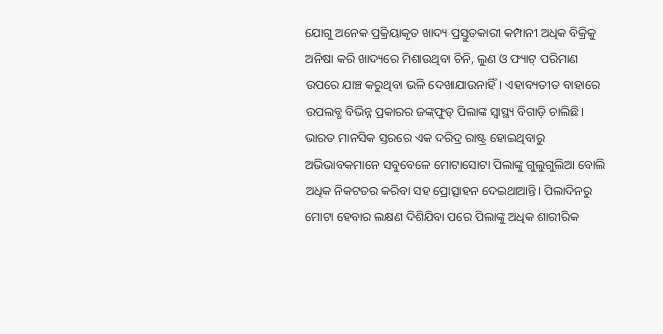ଯୋଗୁ ଅନେକ ପ୍ରକ୍ରିୟାକୃତ ଖାଦ୍ୟ ପ୍ରସ୍ତୁତକାରୀ କମ୍ପାନୀ ଅଧିକ ବିକ୍ରିକୁ ଅନିଷା କରି ଖାଦ୍ୟରେ ମିଶାଉଥିବା ଚିନି, ଲୁଣ ଓ ଫ୍ୟାଟ୍‌ ପରିମାଣ ଉପରେ ଯାଞ୍ଚ କରୁଥିବା ଭଳି ଦେଖାଯାଉନାହିଁ। ଏହାବ୍ୟତୀତ ବାହାରେ ଉପଲବ୍ଧ ବିଭିନ୍ନ ପ୍ରକାରର ଜଙ୍କ୍‌ଫୁଡ୍‌ ପିଲାଙ୍କ ସ୍ବାସ୍ଥ୍ୟ ବିଗାଡ଼ି ଚାଲିଛି। ଭାରତ ମାନସିକ ସ୍ତରରେ ଏକ ଦରିଦ୍ର ରାଷ୍ଟ୍ର ହୋଇଥିବାରୁ ଅଭିଭାବକମାନେ ସବୁବେଳେ ମୋଟାସୋଟା ପିଲାଙ୍କୁ ଗୁଲୁଗୁଲିଆ ବୋଲି ଅଧିକ ନିକଟତର କରିବା ସହ ପ୍ରୋତ୍ସାହନ ଦେଇଥାଆନ୍ତି। ପିଲାଦିନରୁ ମୋଟା ହେବାର ଲକ୍ଷଣ ଦିଶିଯିବା ପରେ ପିଲାଙ୍କୁ ଅଧିକ ଶାରୀରିକ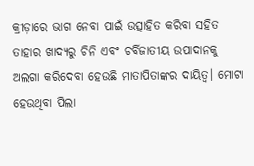କ୍ରୀଡ଼ାରେ ଭାଗ ନେବା ପାଇଁ ଉତ୍ସାହିତ କରିବା ସହିତ ତାହାର ଖାଦ୍ୟରୁ ଚିନି ଏବଂ ଚର୍ବିଜାତୀୟ ଉପାଦାନକୁ ଅଲଗା କରିଦେବା ହେଉଛି ମାତାପିତାଙ୍କର ଦାୟିତ୍ୱ। ମୋଟା ହେଉଥିବା ପିଲା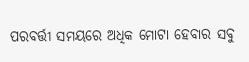ପରବର୍ତ୍ତୀ ସମୟରେ ଅଧିକ ମୋଟା ହେବାର ସବୁ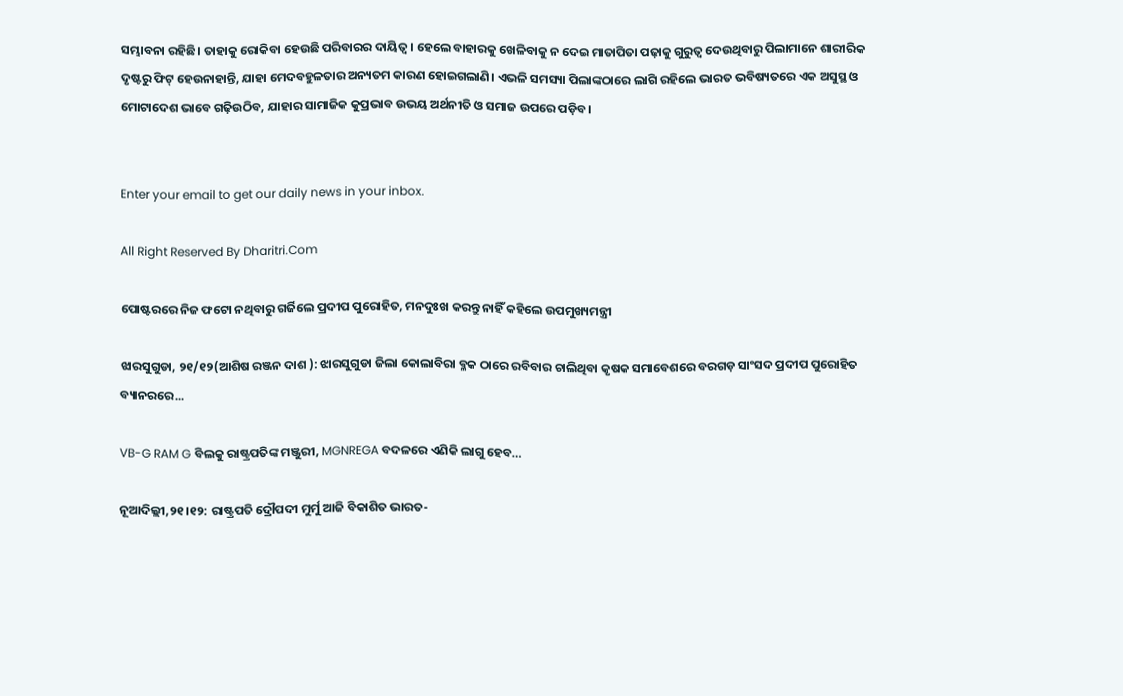ସମ୍ଭାବନା ରହିଛି। ତାହାକୁ ରୋକିବା ହେଉଛି ପରିବାରର ଦାୟିତ୍ୱ। ହେଲେ ବାହାରକୁ ଖେଳିବାକୁ ନ ଦେଇ ମାତାପିତା ପଢ଼ାକୁ ଗୁରୁତ୍ୱ ଦେଉଥିବାରୁ ପିଲାମାନେ ଶାରୀରିକ ଦୃଷ୍ଟରୁ ଫିଟ୍‌ ହେଉନାହାନ୍ତି, ଯାହା ମେଦବହୁଳତାର ଅନ୍ୟତମ କାରଣ ହୋଇଗଲାଣି। ଏଭଳି ସମସ୍ୟା ପିଲାଙ୍କଠାରେ ଲାଗି ରହିଲେ ଭାରତ ଭବିଷ୍ୟତରେ ଏକ ଅସୁସ୍ଥ ଓ ମୋଟାଦେଶ ଭାବେ ଗଢ଼ିଉଠିବ, ଯାହାର ସାମାଜିକ କୁପ୍ରଭାବ ଉଭୟ ଅର୍ଥନୀତି ଓ ସମାଜ ଉପରେ ପଡ଼ିବ।


Enter your email to get our daily news in your inbox.

All Right Reserved By Dharitri.Com

ପୋଷ୍ଟରରେ ନିଜ ଫଟୋ ନଥିବାରୁ ଗର୍ଜିଲେ ପ୍ରଦୀପ ପୁରୋହିତ, ମନଦୁଃଖ କରନ୍ତୁ ନାହିଁ କହିଲେ ଉପମୁଖ୍ୟମନ୍ତ୍ରୀ

ଝାରସୁଗୁଡା, ୨୧/୧୨(ଆଶିଷ ରଞ୍ଜନ ଦାଶ ): ଝାରସୁଗୁଡା ଜିଲା କୋଲାବିରା ବ୍ଳକ ଠାରେ ରବିବାର ଚାଲିଥିବା କୃଷକ ସମାବେଶରେ ବରଗଡ଼ ସାଂସଦ ପ୍ରଦୀପ ପୁରୋହିତ ବ୍ୟାନରରେ...

VB-G RAM G ବିଲକୁ ରାଷ୍ଟ୍ରପତିଙ୍କ ମଞ୍ଜୁରୀ, MGNREGA ବଦଳରେ ଏଣିକି ଲାଗୁ ହେବ…

ନୂଆଦିଲ୍ଲୀ,୨୧।୧୨: ରାଷ୍ଟ୍ରପତି ଦ୍ରୌପଦୀ ମୁର୍ମୁ ଆଜି ବିକାଶିତ ଭାରତ-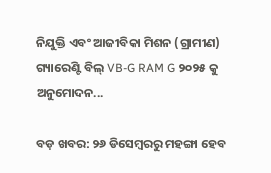ନିଯୁକ୍ତି ଏବଂ ଆଜୀବିକା ମିଶନ (ଗ୍ରାମୀଣ) ଗ୍ୟାରେଣ୍ଟି ବିଲ୍ VB-G RAM G ୨୦୨୫ କୁ ଅନୁମୋଦନ...

ବଡ଼ ଖବର: ୨୬ ଡିସେମ୍ୱରରୁ ମହଙ୍ଗା ହେବ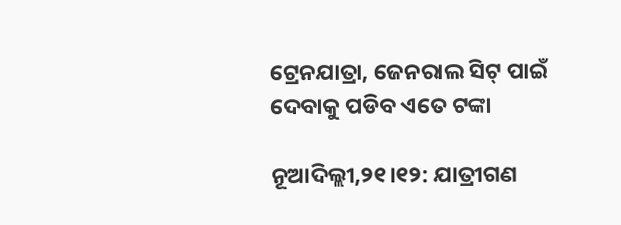ଟ୍ରେନଯାତ୍ରା, ଜେନରାଲ ସିଟ୍‌ ପାଇଁ ଦେବାକୁ ପଡିବ ଏତେ ଟଙ୍କା

ନୂଆଦିଲ୍ଲୀ,୨୧।୧୨: ଯାତ୍ରୀଗଣ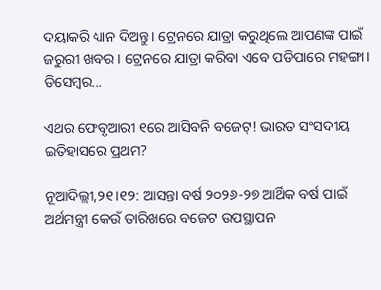ଦୟାକରି ଧ୍ୟାନ ଦିଅନ୍ତୁ। ଟ୍ରେନରେ ଯାତ୍ରା କରୁଥିଲେ ଆପଣଙ୍କ ପାଇଁ ଜରୁରୀ ଖବର। ଟ୍ରେନରେ ଯାତ୍ରା କରିବା ଏବେ ପଡିପାରେ ମହଙ୍ଗା। ଡିସେମ୍ୱର...

ଏଥର ଫେବୃଆରୀ ୧ରେ ଆସିବନି ବଜେଟ୍‌! ଭାରତ ସଂସଦୀୟ ଇତିହାସରେ ପ୍ରଥମ?

ନୂଆଦିଲ୍ଲୀ,୨୧।୧୨: ଆସନ୍ତା ବର୍ଷ ୨୦୨୬-୨୭ ଆର୍ଥିକ ବର୍ଷ ପାଇଁ ଅର୍ଥମନ୍ତ୍ରୀ କେଉଁ ତାରିଖରେ ବଜେଟ ଉପସ୍ଥାପନ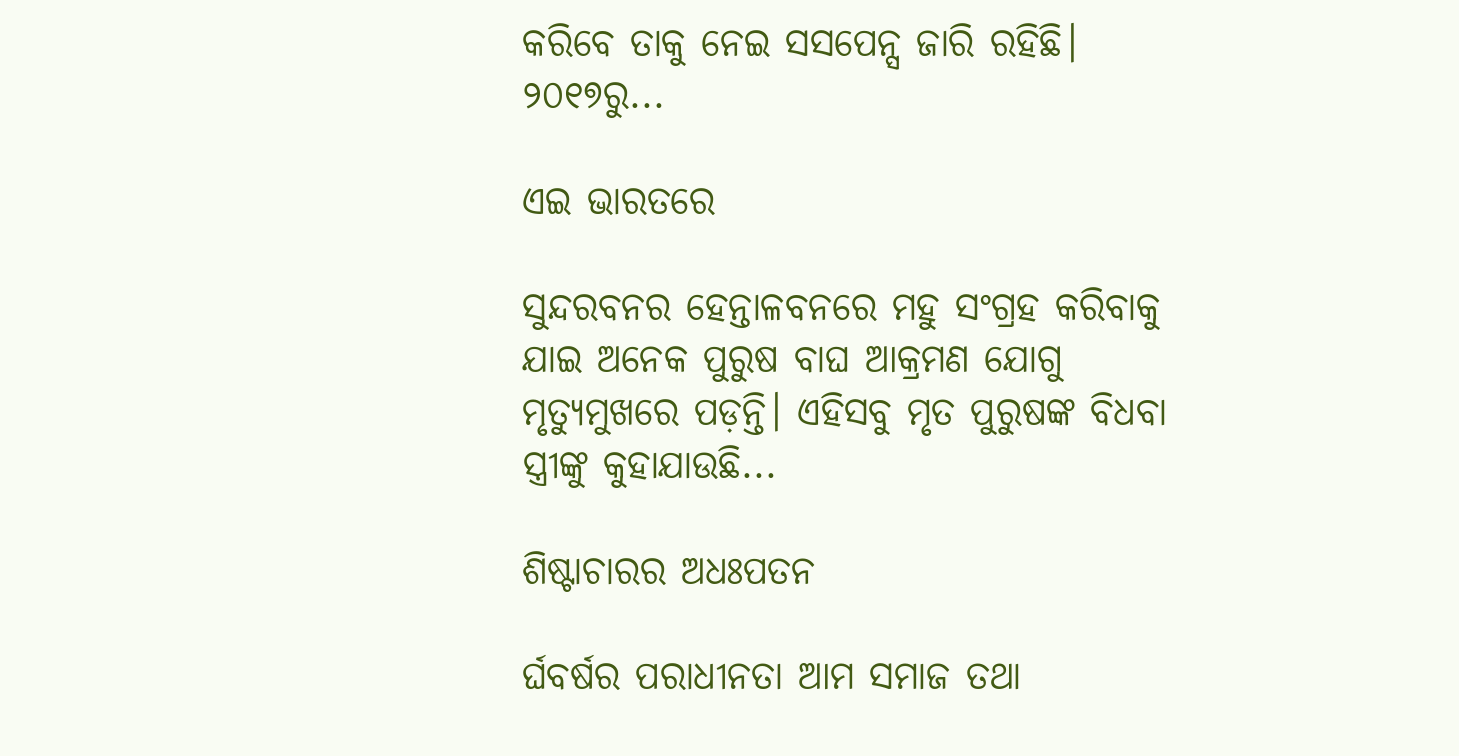କରିବେ ତାକୁ ନେଇ ସସପେନ୍ସ ଜାରି ରହିଛି। ୨୦୧୭ରୁ...

ଏଇ ଭାରତରେ

ସୁନ୍ଦରବନର ହେନ୍ତାଳବନରେ ମହୁ ସଂଗ୍ରହ କରିବାକୁ ଯାଇ ଅନେକ ପୁରୁଷ ବାଘ ଆକ୍ରମଣ ଯୋଗୁ ମୃତ୍ୟୁମୁଖରେ ପଡ଼ନ୍ତି। ଏହିସବୁ ମୃତ ପୁରୁଷଙ୍କ ବିଧବା ସ୍ତ୍ରୀଙ୍କୁ କୁହାଯାଉଛି...

ଶିଷ୍ଟାଚାରର ଅଧଃପତନ

ର୍ଘବର୍ଷର ପରାଧୀନତା ଆମ ସମାଜ ତଥା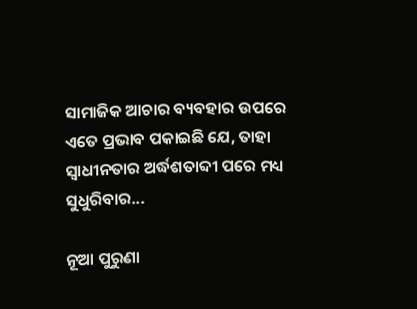ସାମାଜିକ ଆଚାର ବ୍ୟବହାର ଉପରେ ଏତେ ପ୍ରଭାବ ପକାଇଛି ଯେ, ତାହା ସ୍ୱାଧୀନତାର ଅର୍ଦ୍ଧଶତାବ୍ଦୀ ପରେ ମଧ୍ୟ ସୁଧୁରିବାର...

ନୂଆ ପୁରୁଣା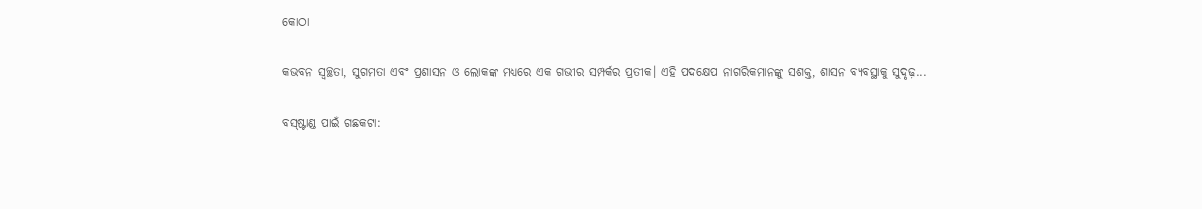କୋଠା

କଭବନ ସ୍ୱଚ୍ଛତା, ସୁଗମତା ଏବଂ ପ୍ରଶାସନ ଓ ଲୋକଙ୍କ ମଧ୍ୟରେ ଏକ ଗଭୀର ସମ୍ପର୍କର ପ୍ରତୀକ। ଏହି ପଦକ୍ଷେପ ନାଗରିକମାନଙ୍କୁ ସଶକ୍ତ, ଶାସନ ବ୍ୟବସ୍ଥାକୁ ସୁଦୃଢ଼...

ବସ୍‌ଷ୍ଟାଣ୍ଡ ପାଇଁ ଗଛକଟା: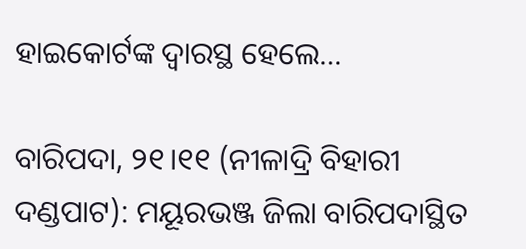ହାଇକୋର୍ଟଙ୍କ ଦ୍ୱାରସ୍ଥ ହେଲେ…

ବାରିପଦା, ୨୧।୧୧ (ନୀଳାଦ୍ରି ବିହାରୀ ଦଣ୍ଡପାଟ): ମୟୂରଭଞ୍ଜ ଜିଲା ବାରିପଦାସ୍ଥିତ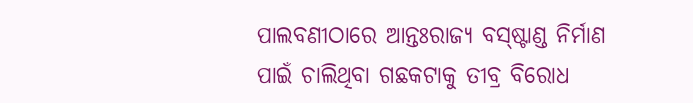ପାଲବଣୀଠାରେ ଆନ୍ତଃରାଜ୍ୟ ବସ୍‌ଷ୍ଟାଣ୍ଡ ନିର୍ମାଣ ପାଇଁ ଚାଲିଥିବା ଗଛକଟାକୁ ତୀବ୍ର ବିରୋଧ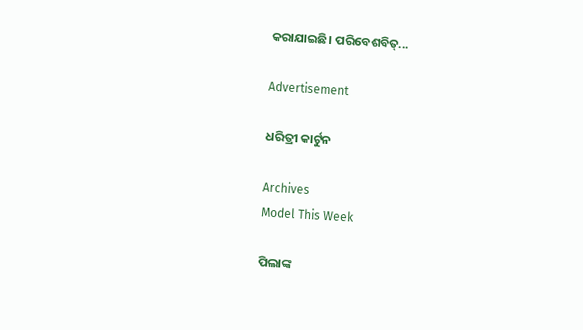କରାଯାଇଛି। ପରିବେଶବିତ୍‌...

Advertisement

ଧରିତ୍ରୀ କାର୍ଟୁନ

Archives
Model This Week

ପିଲାଙ୍କ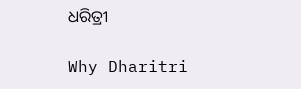ଧରିତ୍ରୀ

Why Dharitri